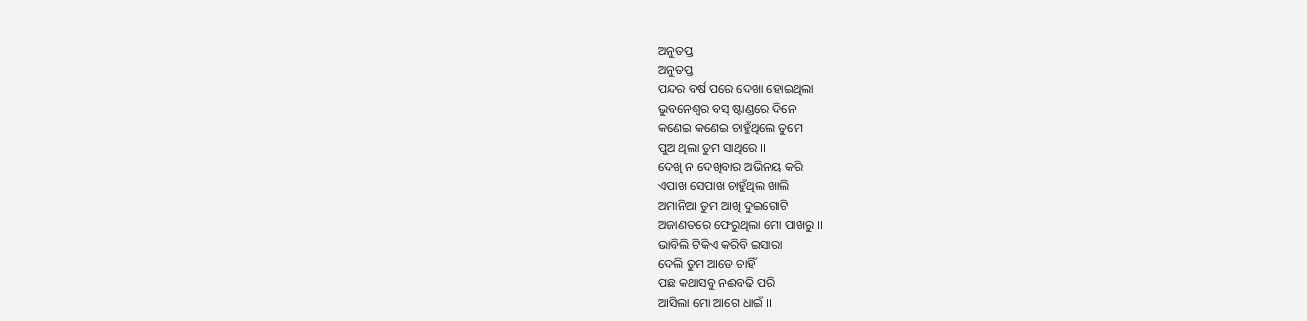ଅନୁତପ୍ତ
ଅନୁତପ୍ତ
ପନ୍ଦର ବର୍ଷ ପରେ ଦେଖା ହୋଇଥିଲା
ଭୁବନେଶ୍ବର ବସ୍ ଷ୍ଟାଣ୍ଡରେ ଦିନେ
କଣେଇ କଣେଇ ଚାହୁଁଥିଲେ ତୁମେ
ପୁଅ ଥିଲା ତୁମ ସାଥିରେ ।।
ଦେଖି ନ ଦେଖିବାର ଅଭିନୟ କରି
ଏପାଖ ସେପାଖ ଚାହୁଁଥିଲ ଖାଲି
ଅମାନିଆ ତୁମ ଆଖି ଦୁଇଗୋଟି
ଅଜାଣତରେ ଫେରୁଥିଲା ମୋ ପାଖରୁ ।।
ଭାବିଲି ଟିକିଏ କରିବି ଇସାରା
ଦେଲି ତୁମ ଆଡେ ଚାହିଁ
ପଛ କଥାସବୁ ନଈବଢି ପରି
ଆସିଲା ମୋ ଆଗେ ଧାଇଁ ।।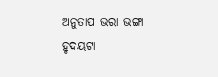ଅନୁତାପ ଭରା ଭଙ୍ଗା ହୃଦୟଟା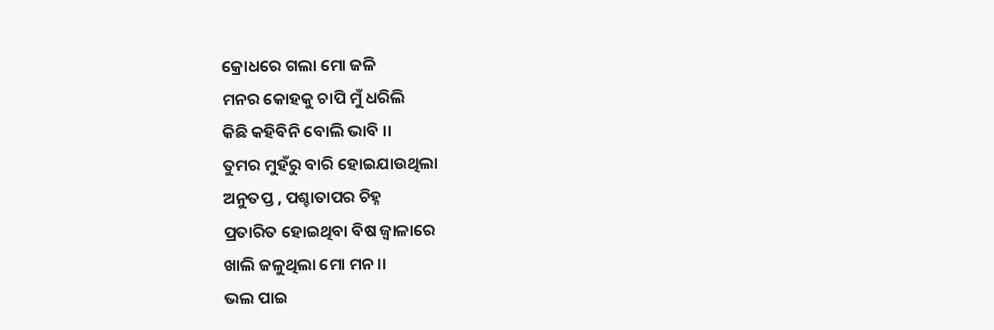କ୍ରୋଧରେ ଗଲା ମୋ ଜଳି
ମନର କୋହକୁ ଚାପି ମୁଁ ଧରିଲି
କିଛି କହିବିନି ବୋଲି ଭାବି ।।
ତୁମର ମୁହଁରୁ ବାରି ହୋଇଯାଉଥିଲା
ଅନୁତପ୍ତ , ପଶ୍ଚାତାପର ଚିହ୍ନ
ପ୍ରତାରିତ ହୋଇଥିବା ବିଷ ଜ୍ବାଳାରେ
ଖାଲି ଜଳୁଥିଲା ମୋ ମନ ।।
ଭଲ ପାଇ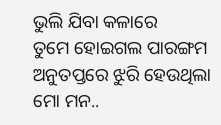ଭୁଲି ଯିବା କଳାରେ
ତୁମେ ହୋଇଗଲ ପାରଙ୍ଗମ
ଅନୁତପ୍ତରେ ଝୁରି ହେଉଥିଲା
ମୋ ମନ..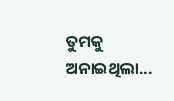ତୁମକୁ ଅନାଇଥିଲା...